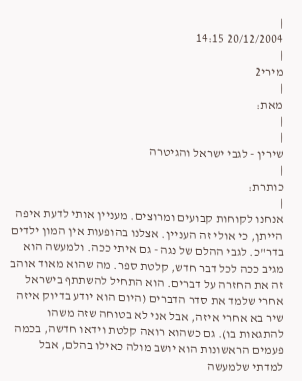|
20/12/2004 14:15
|
מירי2
|
מאת:
|
|
שירין - לגבי ישראל והגיטרה
|
כותרת:
|
אנחנו לקוחות קבועים ומרוצים. מעניין אותי לדעת איפה הייתן, כי אולי זה העניין. אצלנו בהופעות אין המון ילדים בדר"כ. לגבי ההלם של נגה - גם איתי ככה. ולמעשה הוא מגיב ככה לכל דבר חדש, קלטת ספר. מה שהוא מאוד אוהב זה את החזרה על דברים. הוא התחיל להשתתף בישראל אחרי שלמד את סדר הדברים (היום הוא יודע בדיוק איזה שיר בא אחרי איזה, אבל אני לא בטוחה שזה משהו להתגאות בו). גם כשהוא רואה קלטת וידאו חדשה, בכמה פעמים הראשונות הוא יושב מולה כאילו בהלם, אבל למדתי שלמעשה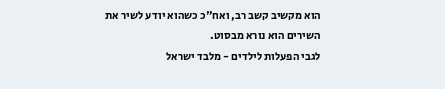הוא מקשיב קשב רב, ואח"כ כשהוא יודע לשיר את השירים הוא נורא מבסוט.
לגבי הפעלות לילדים - מלבד ישראל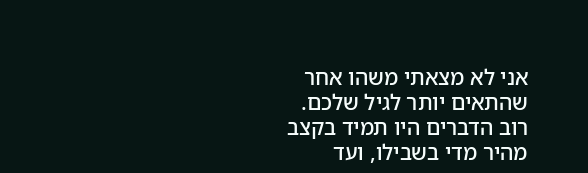אני לא מצאתי משהו אחר שהתאים יותר לגיל שלכם. רוב הדברים היו תמיד בקצב מהיר מדי בשבילו, ועד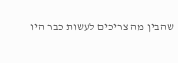שהבין מה צריכים לעשות כבר היו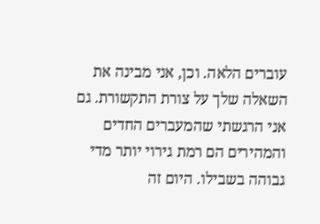עוברים הלאה. וכן, אני מבינה את השאלה שלך על צורת התקשורת. גם אני הרגשתי שהמעברים החדים והמהירים הם רמת גירוי יותר מדי גבוהה בשבילו. היום זה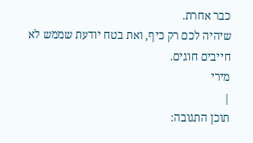כבר אחרת.
שיהיה לכם רק כיף, ואת בטח יודעת שממש לא חייבים חוגים.
מירי
|
תוכן התגובה: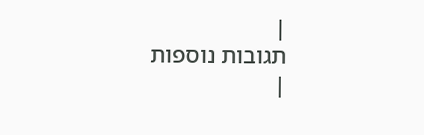|
תגובות נוספות
|